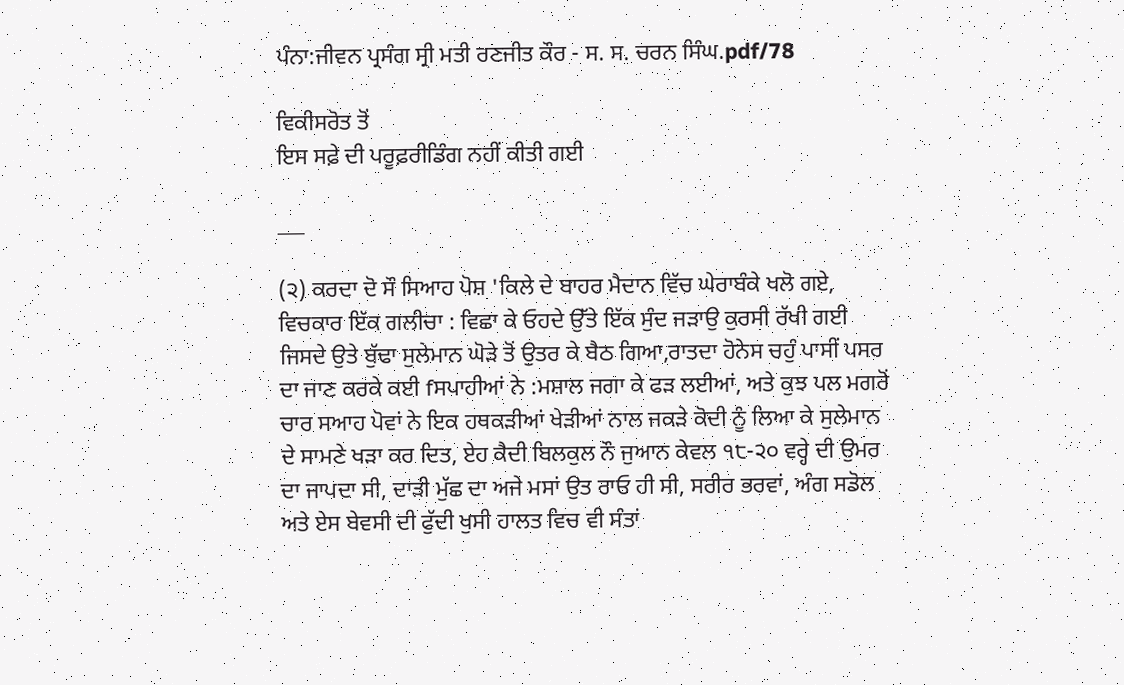ਪੰਨਾ:ਜੀਵਨ ਪ੍ਰਸੰਗ ਸ੍ਰੀ ਮਤੀ ਰਣਜੀਤ ਕੌਰ - ਸ. ਸ. ਚਰਨ ਸਿੰਘ.pdf/78

ਵਿਕੀਸਰੋਤ ਤੋਂ
ਇਸ ਸਫ਼ੇ ਦੀ ਪਰੂਫ਼ਰੀਡਿੰਗ ਨਹੀਂ ਕੀਤੀ ਗਈ

___

(੨) ਕਰਦਾ ਦੋ ਸੌ ਸਿਆਹ ਪੋਸ਼ 'ਕਿਲੇ ਦੇ ਬਾਹਰ ਮੈਦਾਨ ਵਿੱਚ ਘੇਰਾਬੰਕੇ ਖਲੋ ਗਏ, ਵਿਚਕਾਰ ਇੱਕ ਗਲੀਚਾ : ਵਿਛਾ ਕੇ ਓਹਦੇ ਉੱਤੇ ਇੱਕ ਸੁੰਦ ਜੜਾਉ ਕੁਰਸੀ ਰੱਖੀ ਗਈ ਜਿਸਦੇ ਉਤੇ ਬੁੱਢਾ ਸੁਲੇਮਾਨ ਘੋੜੇ ਤੋਂ ਉਤਰ ਕੇ ਬੈਠ ਗਿਆ,ਰਾਤਦਾ ਹੋਨੇਸ ਚਹੁੰ ਪਾਸੀਂ ਪਸਰ ਦਾ ਜਾਣ ਕਰਕੇ ਕਈ fਸਪਾਹੀਆਂ ਨੇ :ਮਸ਼ਾਲ ਜਗਾ ਕੇ ਫੜ ਲਈਆਂ, ਅਤੇ ਕੁਝ ਪਲ ਮਗਰੋਂ ਚਾਰ ਸਆਹ ਪੋਵਾਂ ਨੇ ਇਕ ਹਥਕੜੀਆਂ ਖੇੜੀਆਂ ਨਾਲ ਜਕੜੇ ਕੋਦੀ ਨੂੰ ਲਿਆ ਕੇ ਸੁਲੇਮਾਨ ਦੇ ਸਾਮਣੇ ਖੜਾ ਕਰ ਦਿਤ, ਏਹ ਕੈਦੀ ਬਿਲਕੁਲ ਨੌ ਜੁਆਨ ਕੇਵਲ ੧੮-੨੦ ਵਰ੍ਹੇ ਦੀ ਉਮਰ ਦਾ ਜਾਪਦਾ ਸੀ, ਦਾੜੀ ਮੁੱਛ ਦਾ ਅਜੇ ਮਸਾਂ ਉਤ ਰਾਓ ਹੀ ਸੀ, ਸਰੀਰ ਭਰਵਾਂ, ਅੰਗ ਸਡੋਲ ਅਤੇ ਏਸ ਬੇਵਸੀ ਦੀ ਫੁੱਦੀ ਖੁਸੀ ਹਾਲਤ ਵਿਚ ਵੀ ਸੰਤਾਂ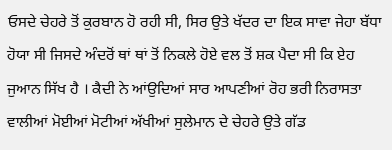ਓਸਦੇ ਚੇਹਰੇ ਤੋਂ ਕੁਰਬਾਨ ਹੋ ਰਹੀ ਸੀ, ਸਿਰ ਉਤੇ ਖੱਦਰ ਦਾ ਇਕ ਸਾਵਾ ਜੇਹਾ ਬੱਧਾ ਹੋਯਾ ਸੀ ਜਿਸਦੇ ਅੰਦਰੋਂ ਥਾਂ ਥਾਂ ਤੋਂ ਨਿਕਲੇ ਹੋਏ ਵਲ ਤੋਂ ਸ਼ਕ ਪੈਦਾ ਸੀ ਕਿ ਏਹ ਜੁਆਨ ਸਿੱਖ ਹੈ । ਕੈਦੀ ਨੇ ਆਂਉਦਿਆਂ ਸਾਰ ਆਪਣੀਆਂ ਰੋਹ ਭਰੀ ਨਿਰਾਸਤਾ ਵਾਲੀਆਂ ਮੋਈਆਂ ਮੋਟੀਆਂ ਅੱਖੀਆਂ ਸੁਲੇਮਾਨ ਦੇ ਚੇਹਰੇ ਉਤੇ ਗੱਡ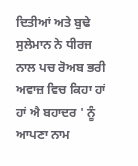ਦਿਤੀਆਂ ਅਤੇ ਬੁਢੇ ਸੁਲੇਮਾਨ ਨੇ ਧੀਰਜ ਨਾਲ ਪਚ ਰੋਅਬ ਭਰੀ ਅਵਾਜ਼ ਵਿਚ ਕਿਹਾ ਹਾਂ ਹਾਂ ਐ ਬਹਾਦਰ ' ਨੂੰ ਆਪਣਾ ਨਾਮ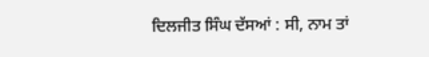ਦਿਲਜੀਤ ਸਿੰਘ ਦੱਸਆਂ : ਸੀ, ਨਾਮ ਤਾਂ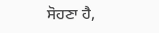ਸੋਹਣਾ ਹੈ,